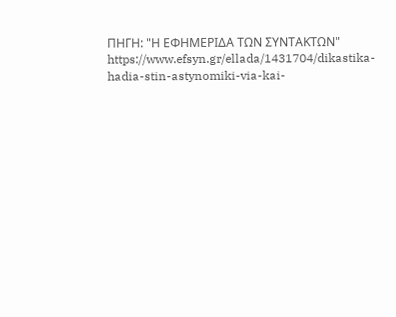ΠΗΓΗ: "Η ΕΦΗΜΕΡΙΔΑ ΤΩΝ ΣΥΝΤΑΚΤΩΝ"
https://www.efsyn.gr/ellada/1431704/dikastika-hadia-stin-astynomiki-via-kai-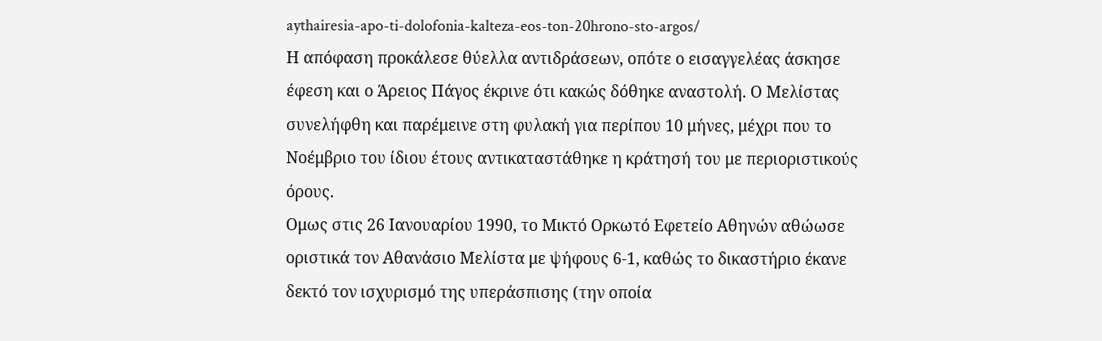aythairesia-apo-ti-dolofonia-kalteza-eos-ton-20hrono-sto-argos/
Η απόφαση προκάλεσε θύελλα αντιδράσεων, οπότε ο εισαγγελέας άσκησε έφεση και ο Άρειος Πάγος έκρινε ότι κακώς δόθηκε αναστολή. Ο Μελίστας συνελήφθη και παρέμεινε στη φυλακή για περίπου 10 μήνες, μέχρι που το Νοέμβριο του ίδιου έτους αντικαταστάθηκε η κράτησή του με περιοριστικούς όρους.
Ομως στις 26 Ιανουαρίου 1990, το Μικτό Ορκωτό Εφετείο Αθηνών αθώωσε οριστικά τον Αθανάσιο Μελίστα με ψήφους 6-1, καθώς το δικαστήριο έκανε δεκτό τον ισχυρισμό της υπεράσπισης (την οποία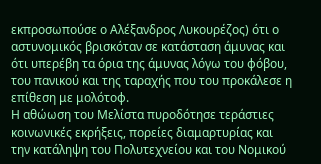εκπροσωπούσε ο Αλέξανδρος Λυκουρέζος) ότι ο αστυνομικός βρισκόταν σε κατάσταση άμυνας και ότι υπερέβη τα όρια της άμυνας λόγω του φόβου, του πανικού και της ταραχής που του προκάλεσε η επίθεση με μολότοφ.
Η αθώωση του Μελίστα πυροδότησε τεράστιες κοινωνικές εκρήξεις, πορείες διαμαρτυρίας και την κατάληψη του Πολυτεχνείου και του Νομικού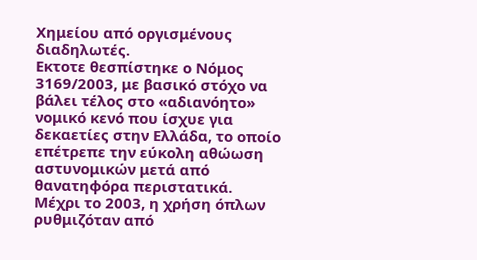Χημείου από οργισμένους διαδηλωτές.
Εκτοτε θεσπίστηκε ο Νόμος 3169/2003, με βασικό στόχο να βάλει τέλος στο «αδιανόητο» νομικό κενό που ίσχυε για δεκαετίες στην Ελλάδα, το οποίο επέτρεπε την εύκολη αθώωση αστυνομικών μετά από θανατηφόρα περιστατικά.
Μέχρι το 2003, η χρήση όπλων ρυθμιζόταν από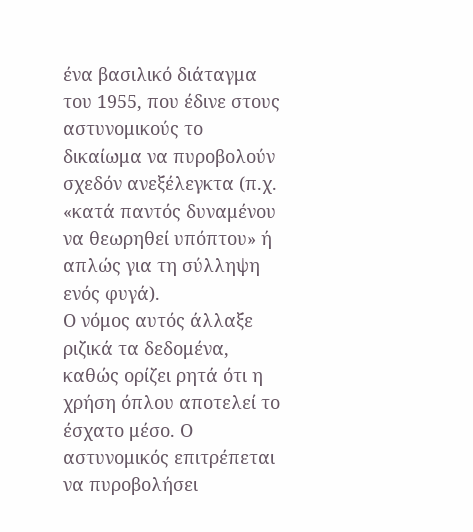ένα βασιλικό διάταγμα του 1955, που έδινε στους αστυνομικούς το δικαίωμα να πυροβολούν σχεδόν ανεξέλεγκτα (π.χ. «κατά παντός δυναμένου να θεωρηθεί υπόπτου» ή απλώς για τη σύλληψη ενός φυγά).
Ο νόμος αυτός άλλαξε ριζικά τα δεδομένα, καθώς ορίζει ρητά ότι η χρήση όπλου αποτελεί το έσχατο μέσο. Ο αστυνομικός επιτρέπεται να πυροβολήσει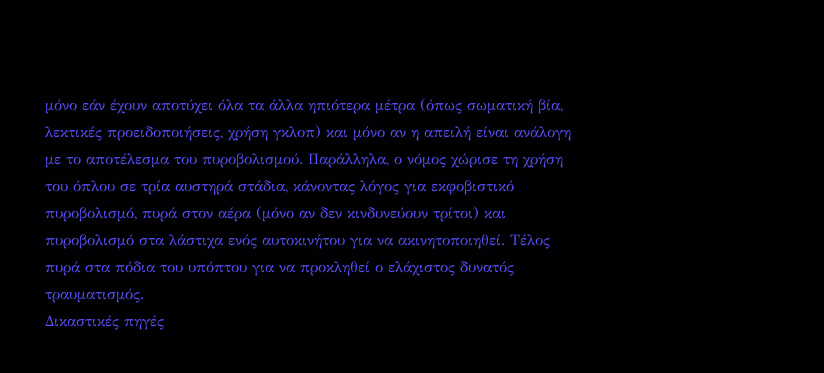μόνο εάν έχουν αποτύχει όλα τα άλλα ηπιότερα μέτρα (όπως σωματική βία, λεκτικές προειδοποιήσεις, χρήση γκλοπ) και μόνο αν η απειλή είναι ανάλογη με το αποτέλεσμα του πυροβολισμού. Παράλληλα, ο νόμος χώρισε τη χρήση του όπλου σε τρία αυστηρά στάδια, κάνοντας λόγος για εκφοβιστικό πυροβολισμό, πυρά στον αέρα (μόνο αν δεν κινδυνεύουν τρίτοι) και πυροβολισμό στα λάστιχα ενός αυτοκινήτου για να ακινητοποιηθεί. Τέλος πυρά στα πόδια του υπόπτου για να προκληθεί ο ελάχιστος δυνατός τραυματισμός.
Δικαστικές πηγές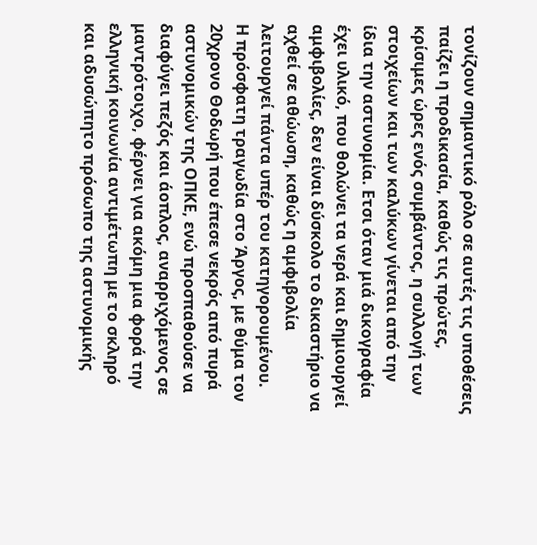τονίζουν σημαντικό ρόλο σε αυτές τις υποθέσεις παίζει η προδικασία, καθώς τις πρώτες, κρίσιμες ώρες ενός συμβάντος, η συλλογή των στοιχείων και των καλύκων γίνεται από την ίδια την αστυνομία. Ετσι όταν μιά δικογραφία έχει υλικό, που θολώνει τα νερά και δημιουργεί αμφιβολίες, δεν είναι δύσκολο το δικαστήριο να αχθεί σε αθώωση, καθώς η αμφιβολία λειτουργεί πάντα υπέρ του κατηγορουμένου.
Η πρόσφατη τραγωδία στο Άργος, με θύμα τον 20χρονο Θοδωρή που έπεσε νεκρός από πυρά αστυνομικών της ΟΠΚΕ, ενώ προσπαθούσε να διαφύγει πεζός και άοπλος, αναρριχόμενος σε μαντρότοιχο, φέρνει για ακόμη μια φορά την ελληνική κοινωνία αντιμέτωπη με το σκληρό και αδυσώπητο πρόσωπο της αστυνομικής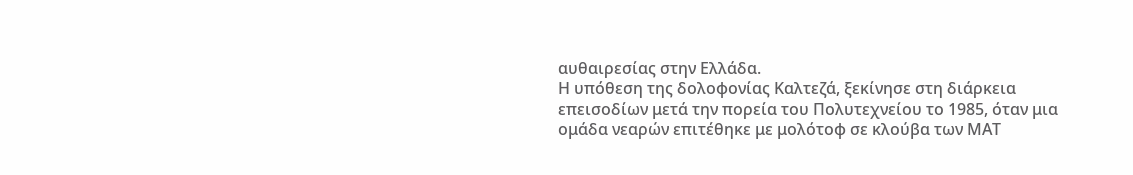αυθαιρεσίας στην Ελλάδα.
Η υπόθεση της δολοφονίας Καλτεζά, ξεκίνησε στη διάρκεια επεισοδίων μετά την πορεία του Πολυτεχνείου το 1985, όταν μια ομάδα νεαρών επιτέθηκε με μολότοφ σε κλούβα των ΜΑΤ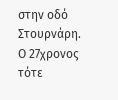στην οδό Στουρνάρη. Ο 27χρονος τότε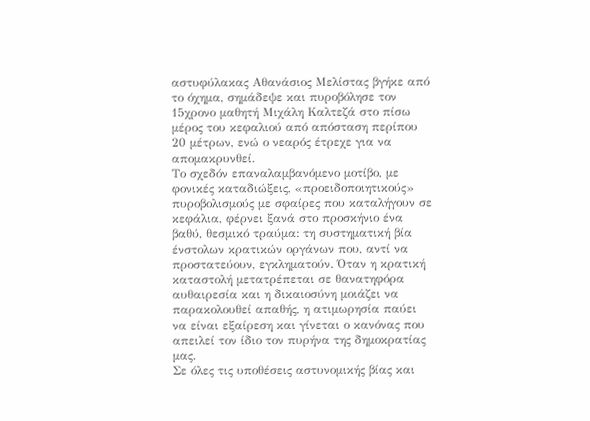αστυφύλακας Αθανάσιος Μελίστας βγήκε από το όχημα, σημάδεψε και πυροβόλησε τον 15χρονο μαθητή Μιχάλη Καλτεζά στο πίσω μέρος του κεφαλιού από απόσταση περίπου 20 μέτρων, ενώ ο νεαρός έτρεχε για να απομακρυνθεί.
Το σχεδόν επαναλαμβανόμενο μοτίβο, με φονικές καταδιώξεις, «προειδοποιητικούς» πυροβολισμούς με σφαίρες που καταλήγουν σε κεφάλια, φέρνει ξανά στο προσκήνιο ένα βαθύ, θεσμικό τραύμα: τη συστηματική βία ένστολων κρατικών οργάνων που, αντί να προστατεύουν, εγκληματούν. Όταν η κρατική καταστολή μετατρέπεται σε θανατηφόρα αυθαιρεσία και η δικαιοσύνη μοιάζει να παρακολουθεί απαθής, η ατιμωρησία παύει να είναι εξαίρεση και γίνεται ο κανόνας που απειλεί τον ίδιο τον πυρήνα της δημοκρατίας μας.
Σε όλες τις υποθέσεις αστυνομικής βίας και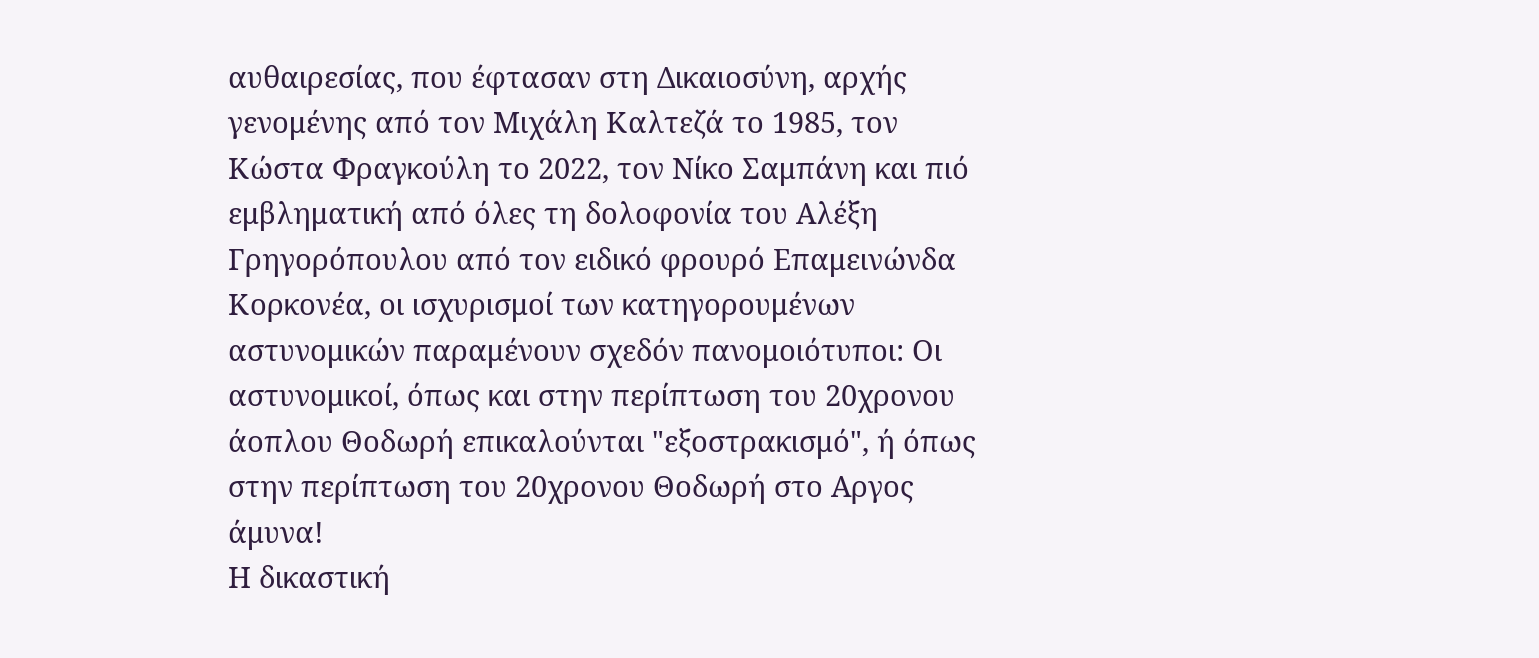αυθαιρεσίας, που έφτασαν στη Δικαιοσύνη, αρχής γενομένης από τον Μιχάλη Καλτεζά το 1985, τον Κώστα Φραγκούλη το 2022, τον Νίκο Σαμπάνη και πιό εμβληματική από όλες τη δολοφονία του Αλέξη Γρηγορόπουλου από τον ειδικό φρουρό Επαμεινώνδα Κορκονέα, οι ισχυρισμοί των κατηγορουμένων αστυνομικών παραμένουν σχεδόν πανομοιότυποι: Οι αστυνομικοί, όπως και στην περίπτωση του 20χρονου άοπλου Θοδωρή επικαλούνται "εξοστρακισμό", ή όπως στην περίπτωση του 20χρονου Θοδωρή στο Αργος άμυνα!
Η δικαστική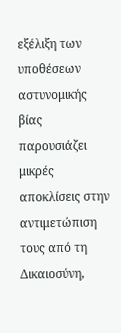εξέλιξη των υποθέσεων αστυνομικής βίας παρουσιάζει μικρές αποκλίσεις στην αντιμετώπιση τους από τη Δικαιοσύνη,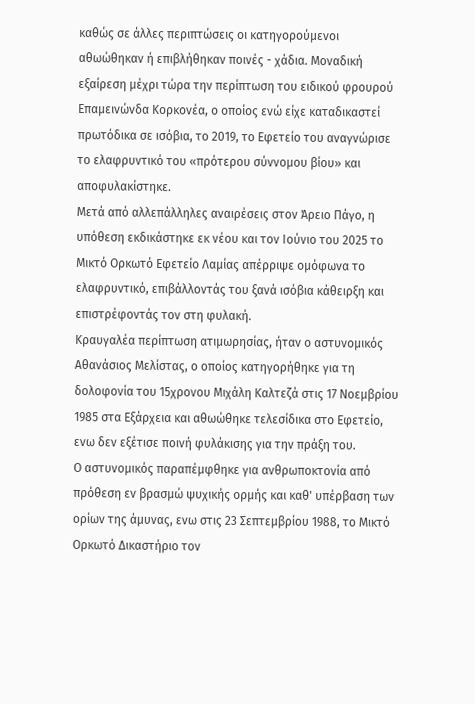καθώς σε άλλες περιπτώσεις οι κατηγορούμενοι αθωώθηκαν ή επιβλήθηκαν ποινές - χάδια. Μοναδική εξαίρεση μέχρι τώρα την περίπτωση του ειδικού φρουρού Επαμεινώνδα Κορκονέα, ο οποίος ενώ είχε καταδικαστεί πρωτόδικα σε ισόβια, το 2019, το Εφετείο του αναγνώρισε το ελαφρυντικό του «πρότερου σύννομου βίου» και αποφυλακίστηκε.
Μετά από αλλεπάλληλες αναιρέσεις στον Άρειο Πάγο, η υπόθεση εκδικάστηκε εκ νέου και τον Ιούνιο του 2025 το Μικτό Ορκωτό Εφετείο Λαμίας απέρριψε ομόφωνα το ελαφρυντικό, επιβάλλοντάς του ξανά ισόβια κάθειρξη και επιστρέφοντάς τον στη φυλακή.
Κραυγαλέα περίπτωση ατιμωρησίας, ήταν ο αστυνομικός Αθανάσιος Μελίστας, ο οποίος κατηγορήθηκε για τη δολοφονία του 15χρονου Μιχάλη Καλτεζά στις 17 Νοεμβρίου 1985 στα Εξάρχεια και αθωώθηκε τελεσίδικα στο Εφετείο, ενω δεν εξέτισε ποινή φυλάκισης για την πράξη του.
Ο αστυνομικός παραπέμφθηκε για ανθρωποκτονία από πρόθεση εν βρασμώ ψυχικής ορμής και καθ' υπέρβαση των ορίων της άμυνας, ενω στις 23 Σεπτεμβρίου 1988, το Μικτό Ορκωτό Δικαστήριο τον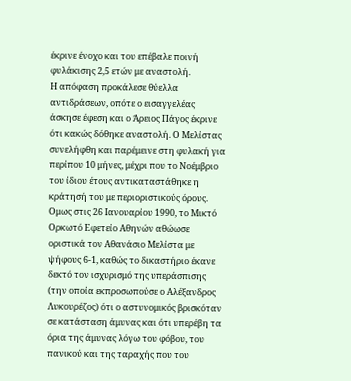έκρινε ένοχο και του επέβαλε ποινή φυλάκισης 2,5 ετών με αναστολή.
Η απόφαση προκάλεσε θύελλα αντιδράσεων, οπότε ο εισαγγελέας άσκησε έφεση και ο Άρειος Πάγος έκρινε ότι κακώς δόθηκε αναστολή. Ο Μελίστας συνελήφθη και παρέμεινε στη φυλακή για περίπου 10 μήνες, μέχρι που το Νοέμβριο του ίδιου έτους αντικαταστάθηκε η κράτησή του με περιοριστικούς όρους.
Ομως στις 26 Ιανουαρίου 1990, το Μικτό Ορκωτό Εφετείο Αθηνών αθώωσε οριστικά τον Αθανάσιο Μελίστα με ψήφους 6-1, καθώς το δικαστήριο έκανε δεκτό τον ισχυρισμό της υπεράσπισης (την οποία εκπροσωπούσε ο Αλέξανδρος Λυκουρέζος) ότι ο αστυνομικός βρισκόταν σε κατάσταση άμυνας και ότι υπερέβη τα όρια της άμυνας λόγω του φόβου, του πανικού και της ταραχής που του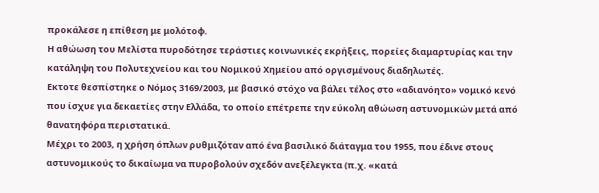προκάλεσε η επίθεση με μολότοφ.
Η αθώωση του Μελίστα πυροδότησε τεράστιες κοινωνικές εκρήξεις, πορείες διαμαρτυρίας και την κατάληψη του Πολυτεχνείου και του Νομικού Χημείου από οργισμένους διαδηλωτές.
Εκτοτε θεσπίστηκε ο Νόμος 3169/2003, με βασικό στόχο να βάλει τέλος στο «αδιανόητο» νομικό κενό που ίσχυε για δεκαετίες στην Ελλάδα, το οποίο επέτρεπε την εύκολη αθώωση αστυνομικών μετά από θανατηφόρα περιστατικά.
Μέχρι το 2003, η χρήση όπλων ρυθμιζόταν από ένα βασιλικό διάταγμα του 1955, που έδινε στους αστυνομικούς το δικαίωμα να πυροβολούν σχεδόν ανεξέλεγκτα (π.χ. «κατά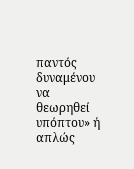παντός δυναμένου να θεωρηθεί υπόπτου» ή απλώς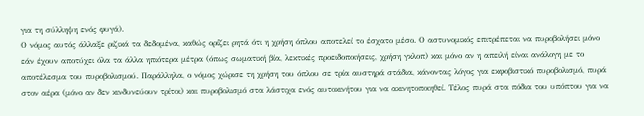για τη σύλληψη ενός φυγά).
Ο νόμος αυτός άλλαξε ριζικά τα δεδομένα, καθώς ορίζει ρητά ότι η χρήση όπλου αποτελεί το έσχατο μέσο. Ο αστυνομικός επιτρέπεται να πυροβολήσει μόνο εάν έχουν αποτύχει όλα τα άλλα ηπιότερα μέτρα (όπως σωματική βία, λεκτικές προειδοποιήσεις, χρήση γκλοπ) και μόνο αν η απειλή είναι ανάλογη με το αποτέλεσμα του πυροβολισμού. Παράλληλα, ο νόμος χώρισε τη χρήση του όπλου σε τρία αυστηρά στάδια, κάνοντας λόγος για εκφοβιστικό πυροβολισμό, πυρά στον αέρα (μόνο αν δεν κινδυνεύουν τρίτοι) και πυροβολισμό στα λάστιχα ενός αυτοκινήτου για να ακινητοποιηθεί. Τέλος πυρά στα πόδια του υπόπτου για να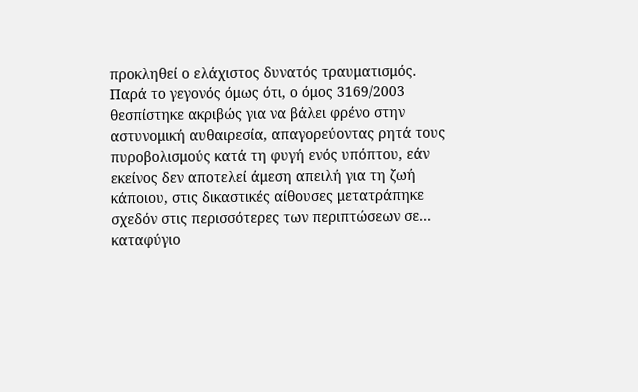προκληθεί ο ελάχιστος δυνατός τραυματισμός.
Παρά το γεγονός όμως ότι, ο όμος 3169/2003 θεσπίστηκε ακριβώς για να βάλει φρένο στην αστυνομική αυθαιρεσία, απαγορεύοντας ρητά τους πυροβολισμούς κατά τη φυγή ενός υπόπτου, εάν εκείνος δεν αποτελεί άμεση απειλή για τη ζωή κάποιου, στις δικαστικές αίθουσες μετατράπηκε σχεδόν στις περισσότερες των περιπτώσεων σε... καταφύγιο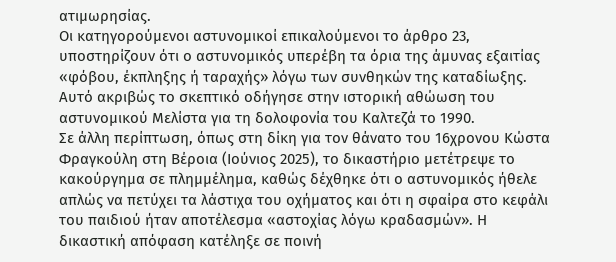ατιμωρησίας.
Οι κατηγορούμενοι αστυνομικοί επικαλούμενοι το άρθρο 23, υποστηρίζουν ότι ο αστυνομικός υπερέβη τα όρια της άμυνας εξαιτίας «φόβου, έκπληξης ή ταραχής» λόγω των συνθηκών της καταδίωξης.
Αυτό ακριβώς το σκεπτικό οδήγησε στην ιστορική αθώωση του αστυνομικού Μελίστα για τη δολοφονία του Καλτεζά το 1990.
Σε άλλη περίπτωση, όπως στη δίκη για τον θάνατο του 16χρονου Κώστα Φραγκούλη στη Βέροια (Ιούνιος 2025), το δικαστήριο μετέτρεψε το κακούργημα σε πλημμέλημα, καθώς δέχθηκε ότι ο αστυνομικός ήθελε απλώς να πετύχει τα λάστιχα του οχήματος και ότι η σφαίρα στο κεφάλι του παιδιού ήταν αποτέλεσμα «αστοχίας λόγω κραδασμών». Η δικαστική απόφαση κατέληξε σε ποινή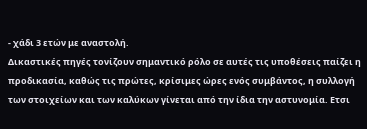- χάδι 3 ετών με αναστολή.
Δικαστικές πηγές τονίζουν σημαντικό ρόλο σε αυτές τις υποθέσεις παίζει η προδικασία, καθώς τις πρώτες, κρίσιμες ώρες ενός συμβάντος, η συλλογή των στοιχείων και των καλύκων γίνεται από την ίδια την αστυνομία. Ετσι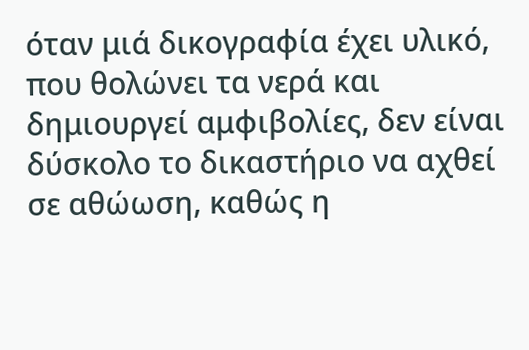όταν μιά δικογραφία έχει υλικό, που θολώνει τα νερά και δημιουργεί αμφιβολίες, δεν είναι δύσκολο το δικαστήριο να αχθεί σε αθώωση, καθώς η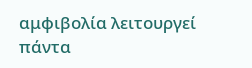αμφιβολία λειτουργεί πάντα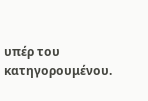υπέρ του κατηγορουμένου.